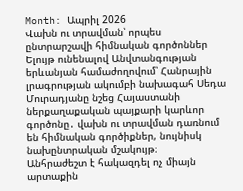Month: Ապրիլ 2026
Վախն ու տրավման՝ որպես ընտրարշավի հիմնական գործոններ
Ելույթ ունենալով Անվտանգության երևանյան համաժողովում՝ Հանրային լրագրության ակումբի նախագահ Սեդա Մուրադյանը նշեց Հայաստանի ներքաղաքական պայքարի կարևոր գործոնը․ վախն ու տրավման դառնում են հիմնական գործիքներ, նույնիսկ նախընտրական մշակույթ։
Անհրաժեշտ է հակազդել ոչ միայն արտաքին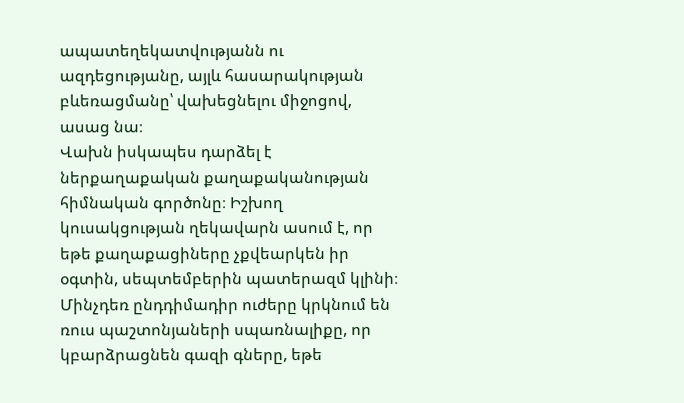ապատեղեկատվությանն ու ազդեցությանը, այլև հասարակության բևեռացմանը՝ վախեցնելու միջոցով, ասաց նա։
Վախն իսկապես դարձել է ներքաղաքական քաղաքականության հիմնական գործոնը։ Իշխող կուսակցության ղեկավարն ասում է, որ եթե քաղաքացիները չքվեարկեն իր օգտին, սեպտեմբերին պատերազմ կլինի։ Մինչդեռ ընդդիմադիր ուժերը կրկնում են ռուս պաշտոնյաների սպառնալիքը, որ կբարձրացնեն գազի գները, եթե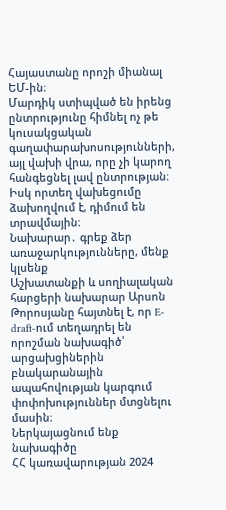Հայաստանը որոշի միանալ ԵՄ-ին։
Մարդիկ ստիպված են իրենց ընտրությունը հիմնել ոչ թե կուսակցական գաղափարախոսությունների, այլ վախի վրա, որը չի կարող հանգեցնել լավ ընտրության։ Իսկ որտեղ վախեցումը ձախողվում է, դիմում են տրավմային։
Նախարար․ գրեք ձեր առաջարկությունները, մենք կլսենք
Աշխատանքի և սողիալական հարցերի նախարար Արսոն Թորոսյանը հայտնել է, որ E-draft-ում տեղադրել են որոշման նախագիծ՝ արցախցիներին բնակարանային ապահովության կարգում փոփոխություններ մտցնելու մասին։
Ներկայացնում ենք նախագիծը
ՀՀ կառավարության 2024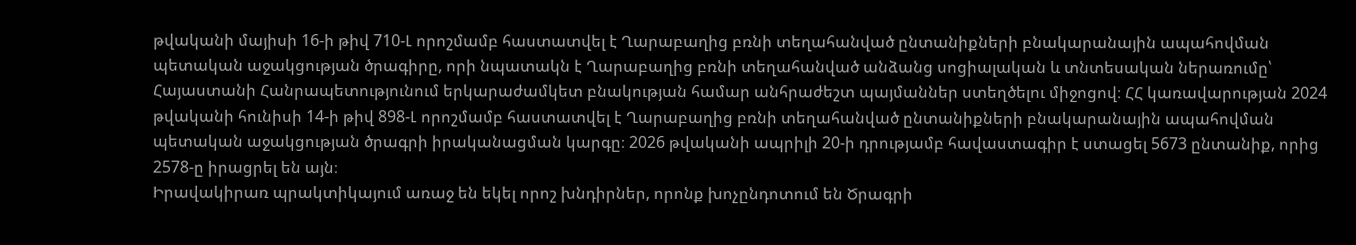թվականի մայիսի 16-ի թիվ 710-Լ որոշմամբ հաստատվել է Ղարաբաղից բռնի տեղահանված ընտանիքների բնակարանային ապահովման պետական աջակցության ծրագիրը, որի նպատակն է Ղարաբաղից բռնի տեղահանված անձանց սոցիալական և տնտեսական ներառումը՝ Հայաստանի Հանրապետությունում երկարաժամկետ բնակության համար անհրաժեշտ պայմաններ ստեղծելու միջոցով։ ՀՀ կառավարության 2024 թվականի հունիսի 14-ի թիվ 898-Լ որոշմամբ հաստատվել է Ղարաբաղից բռնի տեղահանված ընտանիքների բնակարանային ապահովման պետական աջակցության ծրագրի իրականացման կարգը։ 2026 թվականի ապրիլի 20-ի դրությամբ հավաստագիր է ստացել 5673 ընտանիք, որից 2578-ը իրացրել են այն։
Իրավակիրառ պրակտիկայում առաջ են եկել որոշ խնդիրներ, որոնք խոչընդոտում են Ծրագրի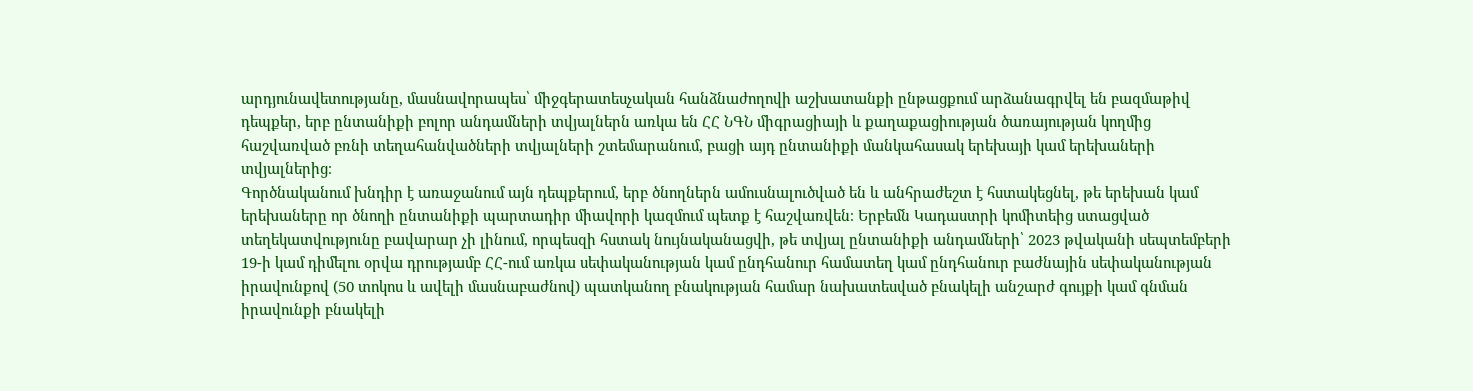արդյունավետությանը, մասնավորապես՝ միջգերատեսչական հանձնաժողովի աշխատանքի ընթացքում արձանագրվել են բազմաթիվ դեպքեր, երբ ընտանիքի բոլոր անդամների տվյալներն առկա են ՀՀ ՆԳՆ միգրացիայի և քաղաքացիության ծառայության կողմից հաշվառված բռնի տեղահանվածների տվյալների շտեմարանում, բացի այդ ընտանիքի մանկահասակ երեխայի կամ երեխաների տվյալներից։
Գործնականում խնդիր է առաջանում այն դեպքերում, երբ ծնողներն ամուսնալուծված են և անհրաժեշտ է հստակեցնել, թե երեխան կամ երեխաները որ ծնողի ընտանիքի պարտադիր միավորի կազմում պետք է հաշվառվեն։ Երբեմն Կադաստրի կոմիտեից ստացված տեղեկատվությունը բավարար չի լինում, որպեսզի հստակ նույնականացվի, թե տվյալ ընտանիքի անդամների՝ 2023 թվականի սեպտեմբերի 19-ի կամ դիմելու օրվա դրությամբ ՀՀ-ում առկա սեփականության կամ ընդհանուր համատեղ կամ ընդհանուր բաժնային սեփականության իրավունքով (50 տոկոս և ավելի մասնաբաժնով) պատկանող բնակության համար նախատեսված բնակելի անշարժ գույքի կամ գնման իրավունքի բնակելի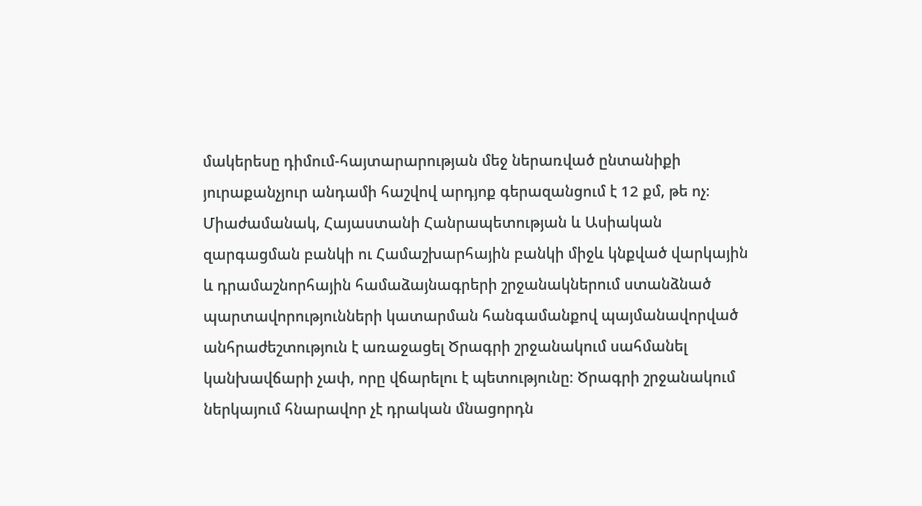մակերեսը դիմում-հայտարարության մեջ ներառված ընտանիքի յուրաքանչյուր անդամի հաշվով արդյոք գերազանցում է 12 քմ, թե ոչ։
Միաժամանակ, Հայաստանի Հանրապետության և Ասիական զարգացման բանկի ու Համաշխարհային բանկի միջև կնքված վարկային և դրամաշնորհային համաձայնագրերի շրջանակներում ստանձնած պարտավորությունների կատարման հանգամանքով պայմանավորված անհրաժեշտություն է առաջացել Ծրագրի շրջանակում սահմանել կանխավճարի չափ, որը վճարելու է պետությունը։ Ծրագրի շրջանակում ներկայում հնարավոր չէ դրական մնացորդն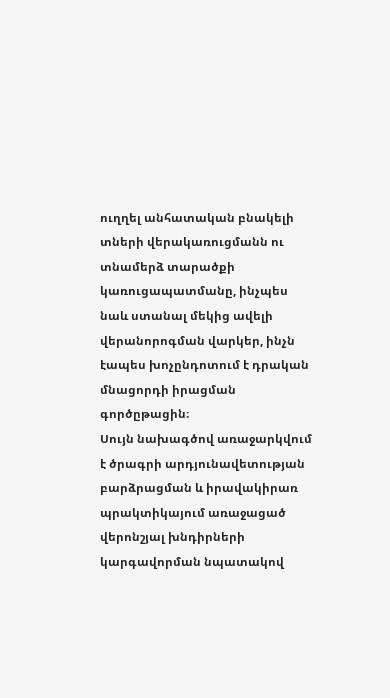ուղղել անհատական բնակելի տների վերակառուցմանն ու տնամերձ տարածքի կառուցապատմանը, ինչպես նաև ստանալ մեկից ավելի վերանորոգման վարկեր, ինչն էապես խոչընդոտում է դրական մնացորդի իրացման գործըթացին։
Սույն նախագծով առաջարկվում է ծրագրի արդյունավետության բարձրացման և իրավակիրառ պրակտիկայում առաջացած վերոնշյալ խնդիրների կարգավորման նպատակով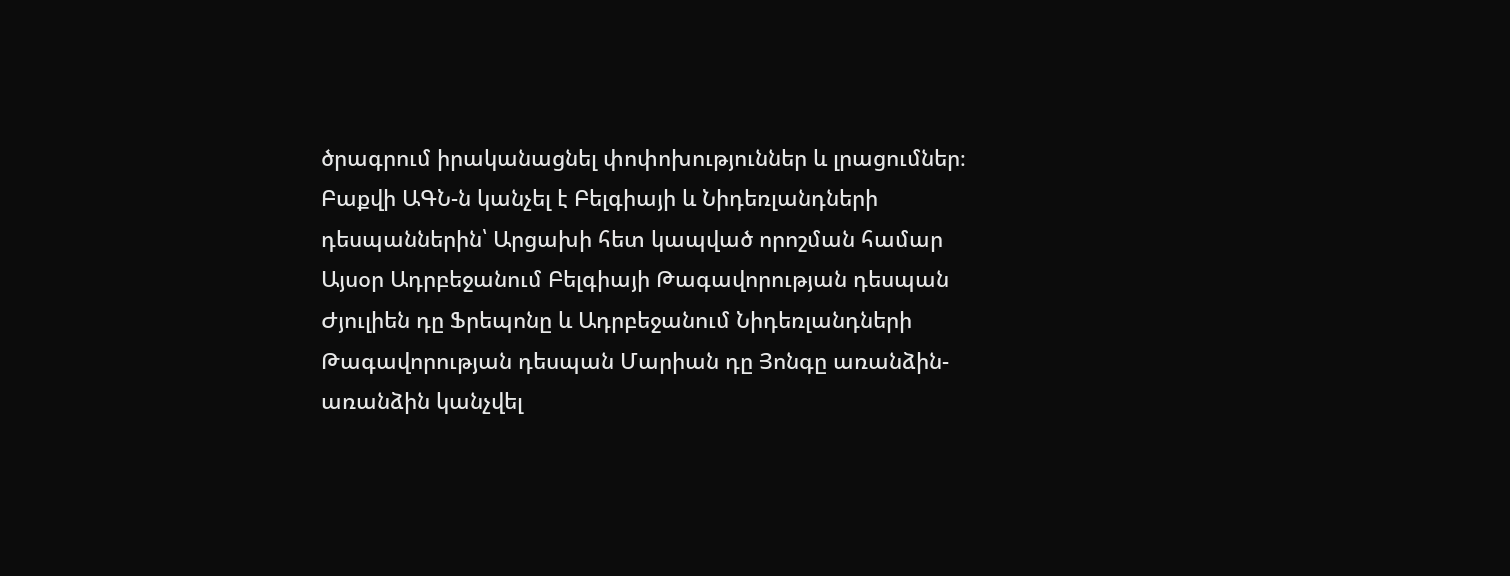ծրագրում իրականացնել փոփոխություններ և լրացումներ։
Բաքվի ԱԳՆ-ն կանչել է Բելգիայի և Նիդեռլանդների դեսպաններին՝ Արցախի հետ կապված որոշման համար
Այսօր Ադրբեջանում Բելգիայի Թագավորության դեսպան Ժյուլիեն դը Ֆրեպոնը և Ադրբեջանում Նիդեռլանդների Թագավորության դեսպան Մարիան դը Յոնգը առանձին-առանձին կանչվել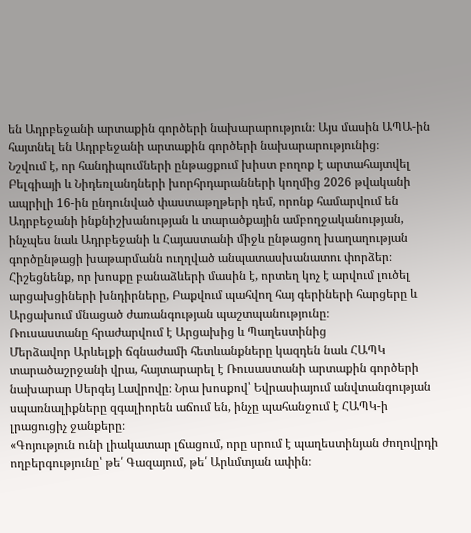են Ադրբեջանի արտաքին գործերի նախարարություն։ Այս մասին ԱՊԱ-ին հայտնել են Ադրբեջանի արտաքին գործերի նախարարությունից։
Նշվում է, որ հանդիպումների ընթացքում խիստ բողոք է արտահայտվել Բելգիայի և Նիդեռլանդների խորհրդարանների կողմից 2026 թվականի ապրիլի 16-ին ընդունված փաստաթղթերի դեմ, որոնք համարվում են Ադրբեջանի ինքնիշխանության և տարածքային ամբողջականության, ինչպես նաև Ադրբեջանի և Հայաստանի միջև ընթացող խաղաղության գործընթացի խաթարմանն ուղղված անպատասխանատու փորձեր։
Հիշեցնենք, որ խոսքը բանաձևերի մասին է, որտեղ կոչ է արվում լուծել արցախցիների խնդիրները, Բաքվում պահվող հայ գերիների հարցերը և Արցախում մնացած ժառանգության պաշտպանությունը։
Ռուսաստանը հրաժարվում է Արցախից և Պաղեստինից
Մերձավոր Արևելքի ճգնաժամի հետևանքները կազդեն նաև ՀԱՊԿ տարածաշրջանի վրա, հայտարարել է Ռուսաստանի արտաքին գործերի նախարար Սերգեյ Լավրովը։ Նրա խոսքով՝ Եվրասիայում անվտանգության սպառնալիքները զգալիորեն աճում են, ինչը պահանջում է ՀԱՊԿ-ի լրացուցիչ ջանքերը։
«Գոյություն ունի լիակատար լճացում, որը սրում է պաղեստինյան ժողովրդի ողբերգությունը՝ թե՛ Գազայում, թե՛ Արևմտյան ափին։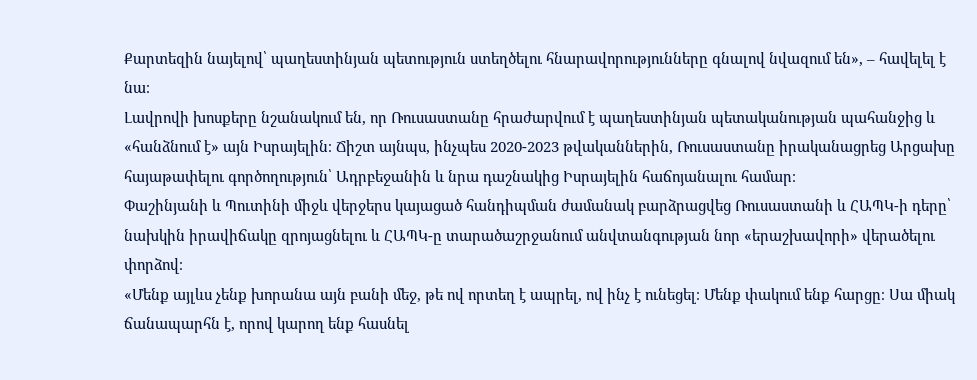Քարտեզին նայելով՝ պաղեստինյան պետություն ստեղծելու հնարավորությունները գնալով նվազում են», – հավելել է նա։
Լավրովի խոսքերը նշանակում են, որ Ռուսաստանը հրաժարվում է պաղեստինյան պետականության պահանջից և «հանձնում է» այն Իսրայելին։ Ճիշտ այնպս, ինչպես 2020-2023 թվականներին, Ռուսաստանը իրականացրեց Արցախը հայաթափելու գործողություն՝ Ադրբեջանին և նրա դաշնակից Իսրայելին հաճոյանալու համար։
Փաշինյանի և Պուտինի միջև վերջերս կայացած հանդիպման ժամանակ բարձրացվեց Ռուսաստանի և ՀԱՊԿ-ի դերը՝ նախկին իրավիճակը զրոյացնելու և ՀԱՊԿ-ը տարածաշրջանում անվտանգության նոր «երաշխավորի» վերածելու փորձով։
«Մենք այլևս չենք խորանա այն բանի մեջ, թե ով որտեղ է ապրել, ով ինչ է ունեցել։ Մենք փակում ենք հարցը։ Սա միակ ճանապարհն է, որով կարող ենք հասնել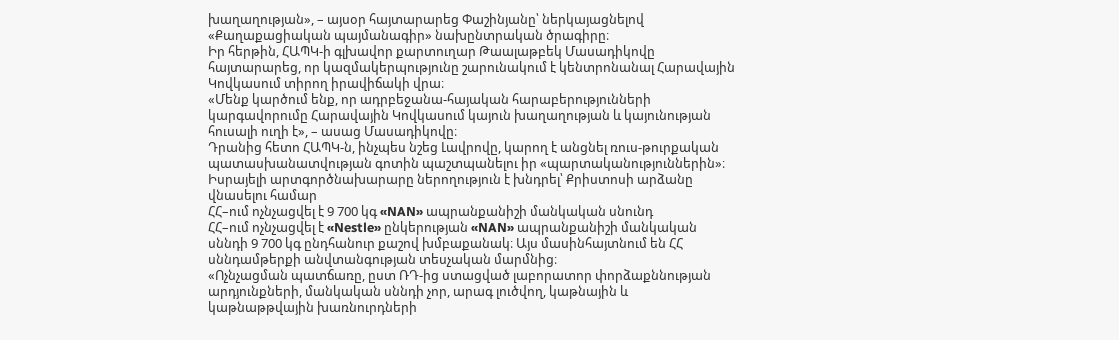խաղաղության», – այսօր հայտարարեց Փաշինյանը՝ ներկայացնելով «Քաղաքացիական պայմանագիր» նախընտրական ծրագիրը։
Իր հերթին, ՀԱՊԿ-ի գլխավոր քարտուղար Թաալաթբեկ Մասադիկովը հայտարարեց, որ կազմակերպությունը շարունակում է կենտրոնանալ Հարավային Կովկասում տիրող իրավիճակի վրա։
«Մենք կարծում ենք, որ ադրբեջանա-հայական հարաբերությունների կարգավորումը Հարավային Կովկասում կայուն խաղաղության և կայունության հուսալի ուղի է», – ասաց Մասադիկովը։
Դրանից հետո ՀԱՊԿ-ն, ինչպես նշեց Լավրովը, կարող է անցնել ռուս-թուրքական պատասխանատվության գոտին պաշտպանելու իր «պարտականություններին»։
Իսրայելի արտգործնախարարը ներողություն է խնդրել՝ Քրիստոսի արձանը վնասելու համար
ՀՀ–ում ոչնչացվել է 9 700 կգ «NAN» ապրանքանիշի մանկական սնունդ
ՀՀ–ում ոչնչացվել է «Nestle» ընկերության «NAN» ապրանքանիշի մանկական սննդի 9 700 կգ ընդհանուր քաշով խմբաքանակ։ Այս մասինհայտնում են ՀՀ սննդամթերքի անվտանգության տեսչական մարմնից։
«Ոչնչացման պատճառը, ըստ ՌԴ-ից ստացված լաբորատոր փորձաքննության արդյունքների, մանկական սննդի չոր, արագ լուծվող, կաթնային և կաթնաթթվային խառնուրդների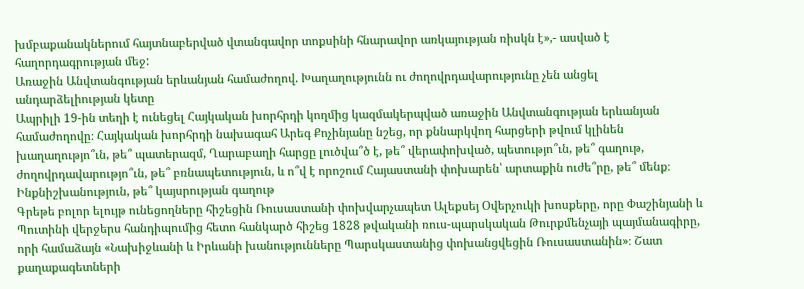խմբաքանակներում հայտնաբերված վտանգավոր տոքսինի հնարավոր առկայության ռիսկն է»,- ասված է հաղորդագրության մեջ:
Առաջին Անվտանգության երևանյան համաժողով. Խաղաղությունն ու ժողովրդավարությունը չեն անցել անդարձելիության կետը
Ապրիլի 19-ին տեղի է ունեցել Հայկական խորհրդի կողմից կազմակերպված առաջին Անվտանգության երևանյան համաժողովը։ Հայկական խորհրդի նախագահ Արեգ Քոչինյանը նշեց, որ քննարկվող հարցերի թվում կլինեն խաղաղությո՞ւն, թե՞ պատերազմ, Ղարաբաղի հարցը լուծվա՞ծ է, թե՞ վերափոխված, պետությո՞ւն, թե՞ գաղութ, ժողովրդավարությո՞ւն, թե՞ բռնապետություն, և ո՞վ է որոշում Հայաստանի փոխարեն՝ արտաքին ուժե՞րը, թե՞ մենք։
Ինքնիշխանություն, թե՞ կայսրության գաղութ
Գրեթե բոլոր ելույթ ունեցողները հիշեցին Ռուսաստանի փոխվարչապետ Ալեքսեյ Օվերչուկի խոսքերը, որը Փաշինյանի և Պուտինի վերջերս հանդիպումից հետո հանկարծ հիշեց 1828 թվականի ռուս-պարսկական Թուրքմենչայի պայմանագիրը, որի համաձայն «Նախիջևանի և Իրևանի խանությունները Պարսկաստանից փոխանցվեցին Ռուսաստանին»։ Շատ քաղաքագետների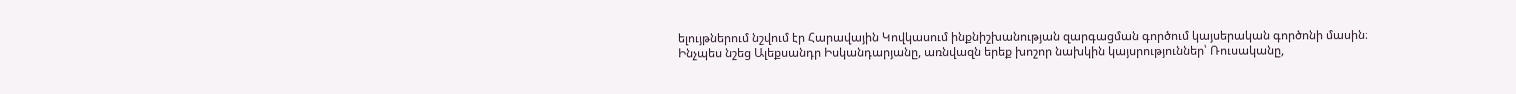ելույթներում նշվում էր Հարավային Կովկասում ինքնիշխանության զարգացման գործում կայսերական գործոնի մասին։
Ինչպես նշեց Ալեքսանդր Իսկանդարյանը, առնվազն երեք խոշոր նախկին կայսրություններ՝ Ռուսականը,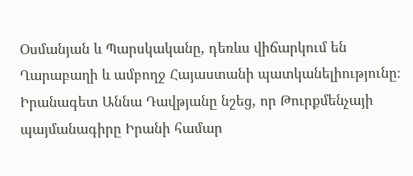Օսմանյան և Պարսկականը, դեռևս վիճարկում են Ղարաբաղի և ամբողջ Հայաստանի պատկանելիությունը։
Իրանագետ Աննա Դավթյանը նշեց, որ Թուրքմենչայի պայմանագիրը Իրանի համար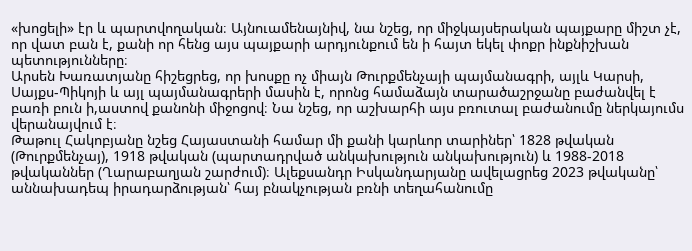«խոցելի» էր և պարտվողական։ Այնուամենայնիվ, նա նշեց, որ միջկայսերական պայքարը միշտ չէ, որ վատ բան է, քանի որ հենց այս պայքարի արդյունքում են ի հայտ եկել փոքր ինքնիշխան պետությունները։
Արսեն Խառատյանը հիշեցրեց, որ խոսքը ոչ միայն Թուրքմենչայի պայմանագրի, այլև Կարսի, Սայքս-Պիկոյի և այլ պայմանագրերի մասին է, որոնց համաձայն տարածաշրջանը բաժանվել է բառի բուն ի,աստով քանոնի միջոցով։ Նա նշեց, որ աշխարհի այս բռուտալ բաժանումը ներկայումս վերանայվում է։
Թաթուլ Հակոբյանը նշեց Հայաստանի համար մի քանի կարևոր տարիներ՝ 1828 թվական (Թուրքմենչայ), 1918 թվական (պարտադրված անկախություն անկախություն) և 1988-2018 թվականներ (Ղարաբաղյան շարժում)։ Ալեքսանդր Իսկանդարյանը ավելացրեց 2023 թվականը՝ աննախադեպ իրադարձության՝ հայ բնակչության բռնի տեղահանումը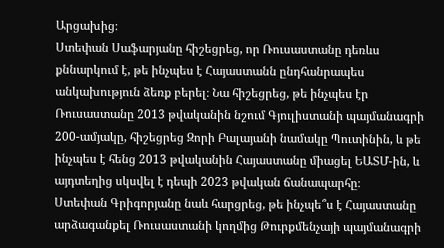Արցախից։
Ստեփան Սաֆարյանը հիշեցրեց, որ Ռուսաստանը դեռևս քննարկում է, թե ինչպես է Հայաստանն ընդհանրապես անկախություն ձեռք բերել։ Նա հիշեցրեց, թե ինչպես էր Ռուսաստանը 2013 թվականին նշում Գյուլիստանի պայմանագրի 200-ամյակը, հիշեցրեց Զորի Բալայանի նամակը Պուտինին, և թե ինչպես է հենց 2013 թվականին Հայաստանը միացել ԵԱՏՄ-ին, և այդտեղից սկսվել է դեպի 2023 թվական ճանապարհը։
Ստեփան Գրիգորյանը նաև հարցրեց, թե ինչպե՞ս է Հայաստանը արձագանքել Ռուսաստանի կողմից Թուրքմենչայի պայմանագրի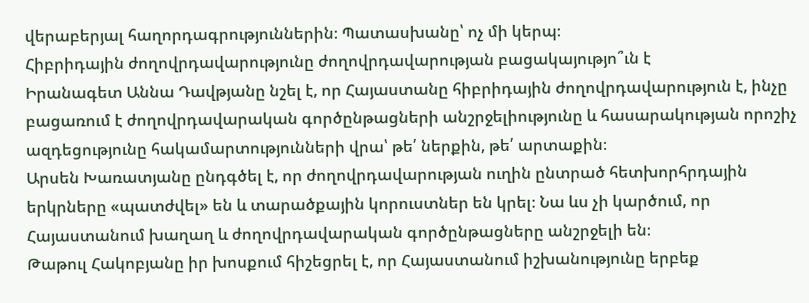վերաբերյալ հաղորդագրություններին։ Պատասխանը՝ ոչ մի կերպ։
Հիբրիդային ժողովրդավարությունը ժողովրդավարության բացակայությո՞ւն է
Իրանագետ Աննա Դավթյանը նշել է, որ Հայաստանը հիբրիդային ժողովրդավարություն է, ինչը բացառում է ժողովրդավարական գործընթացների անշրջելիությունը և հասարակության որոշիչ ազդեցությունը հակամարտությունների վրա՝ թե՛ ներքին, թե՛ արտաքին։
Արսեն Խառատյանը ընդգծել է, որ ժողովրդավարության ուղին ընտրած հետխորհրդային երկրները «պատժվել» են և տարածքային կորուստներ են կրել։ Նա ևս չի կարծում, որ Հայաստանում խաղաղ և ժողովրդավարական գործընթացները անշրջելի են։
Թաթուլ Հակոբյանը իր խոսքում հիշեցրել է, որ Հայաստանում իշխանությունը երբեք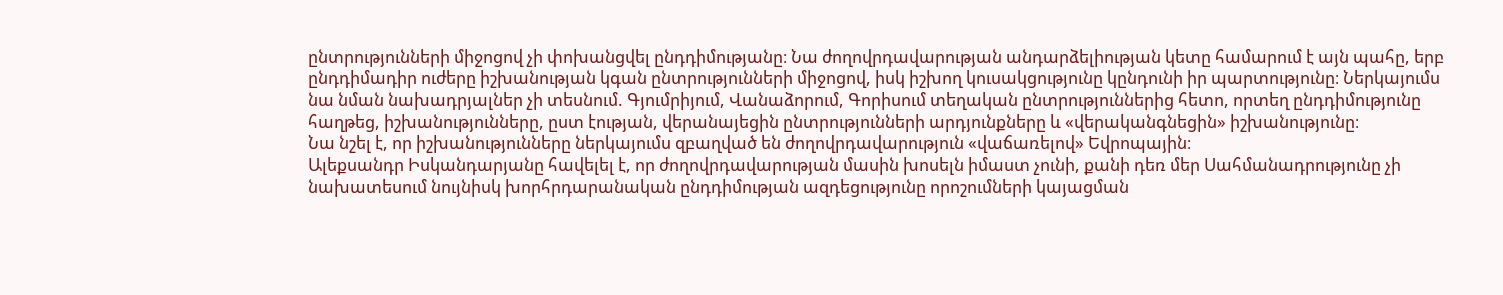ընտրությունների միջոցով չի փոխանցվել ընդդիմությանը։ Նա ժողովրդավարության անդարձելիության կետը համարում է այն պահը, երբ ընդդիմադիր ուժերը իշխանության կգան ընտրությունների միջոցով, իսկ իշխող կուսակցությունը կընդունի իր պարտությունը։ Ներկայումս նա նման նախադրյալներ չի տեսնում. Գյումրիյում, Վանաձորում, Գորիսում տեղական ընտրություններից հետո, որտեղ ընդդիմությունը հաղթեց, իշխանությունները, ըստ էության, վերանայեցին ընտրությունների արդյունքները և «վերականգնեցին» իշխանությունը։
Նա նշել է, որ իշխանությունները ներկայումս զբաղված են ժողովրդավարություն «վաճառելով» Եվրոպային։
Ալեքսանդր Իսկանդարյանը հավելել է, որ ժողովրդավարության մասին խոսելն իմաստ չունի, քանի դեռ մեր Սահմանադրությունը չի նախատեսում նույնիսկ խորհրդարանական ընդդիմության ազդեցությունը որոշումների կայացման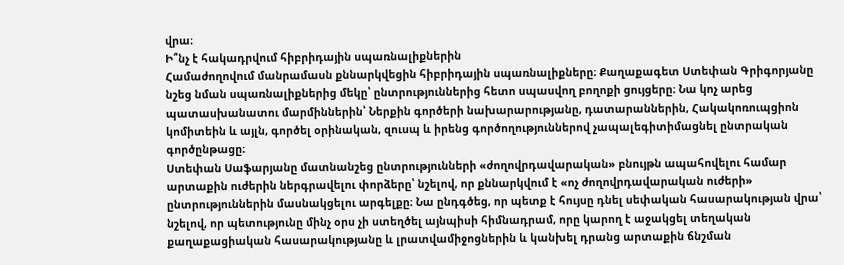վրա։
Ի՞նչ է հակադրվում հիբրիդային սպառնալիքներին
Համաժողովում մանրամասն քննարկվեցին հիբրիդային սպառնալիքները։ Քաղաքագետ Ստեփան Գրիգորյանը նշեց նման սպառնալիքներից մեկը՝ ընտրություններից հետո սպասվող բողոքի ցույցերը։ Նա կոչ արեց պատասխանատու մարմիններին՝ Ներքին գործերի նախարարությանը, դատարաններին, Հակակոռուպցիոն կոմիտեին և այլն, գործել օրինական, զուսպ և իրենց գործողություններով չապալեգիտիմացնել ընտրական գործընթացը։
Ստեփան Սաֆարյանը մատնանշեց ընտրությունների «ժողովրդավարական» բնույթն ապահովելու համար արտաքին ուժերին ներգրավելու փորձերը՝ նշելով, որ քննարկվում է «ոչ ժողովրդավարական ուժերի» ընտրություններին մասնակցելու արգելքը։ Նա ընդգծեց, որ պետք է հույսը դնել սեփական հասարակության վրա՝ նշելով, որ պետությունը մինչ օրս չի ստեղծել այնպիսի հիմնադրամ, որը կարող է աջակցել տեղական քաղաքացիական հասարակությանը և լրատվամիջոցներին և կանխել դրանց արտաքին ճնշման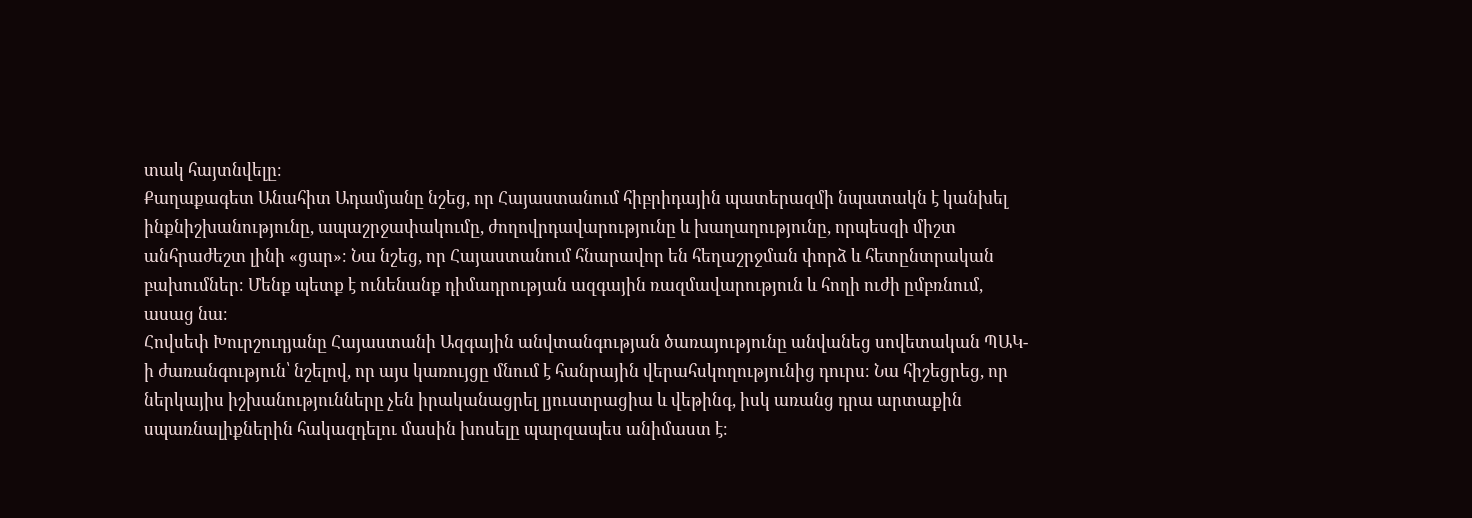տակ հայտնվելը։
Քաղաքագետ Անահիտ Ադամյանը նշեց, որ Հայաստանում հիբրիդային պատերազմի նպատակն է կանխել ինքնիշխանությունը, ապաշրջափակումը, ժողովրդավարությունը և խաղաղությունը, որպեսզի միշտ անհրաժեշտ լինի «ցար»։ Նա նշեց, որ Հայաստանում հնարավոր են հեղաշրջման փորձ և հետընտրական բախումներ։ Մենք պետք է ունենանք դիմադրության ազգային ռազմավարություն և հողի ուժի ըմբռնում, ասաց նա։
Հովսեփ Խուրշուդյանը Հայաստանի Ազգային անվտանգության ծառայությունը անվանեց սովետական ՊԱԿ-ի ժառանգություն՝ նշելով, որ այս կառույցը մնում է հանրային վերահսկողությունից դուրս։ Նա հիշեցրեց, որ ներկայիս իշխանությունները չեն իրականացրել լյուստրացիա և վեթինգ, իսկ առանց դրա արտաքին սպառնալիքներին հակազդելու մասին խոսելը պարզապես անիմաստ է։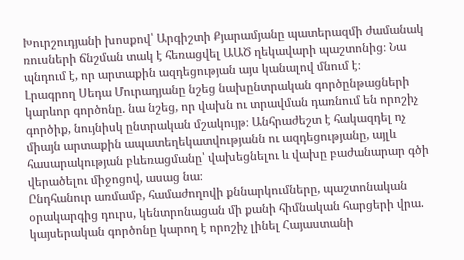Խուրշուդյանի խոսքով՝ Արգիշտի Քյարամյանը պատերազմի ժամանակ ռուսների ճնշման տակ է հեռացվել ԱԱԾ ղեկավարի պաշտոնից։ Նա պնդում է, որ արտաքին ազդեցության այս կանալով մնում է։
Լրագրող Սեդա Մուրադյանը նշեց նախընտրական գործընթացների կարևոր գործոնը. նա նշեց, որ վախն ու տրավման դառնում են որոշիչ գործիք, նույնիսկ ընտրական մշակույթ։ Անհրաժեշտ է հակազդել ոչ միայն արտաքին ապատեղեկատվությանն ու ազդեցությանը, այլև հասարակության բևեռացմանը՝ վախեցնելու և վախը բաժանարար գծի վերածելու միջոցով, ասաց նա։
Ընդհանուր առմամբ, համաժողովի քննարկումները, պաշտոնական օրակարգից դուրս, կենտրոնացան մի քանի հիմնական հարցերի վրա. կայսերական գործոնը կարող է որոշիչ լինել Հայաստանի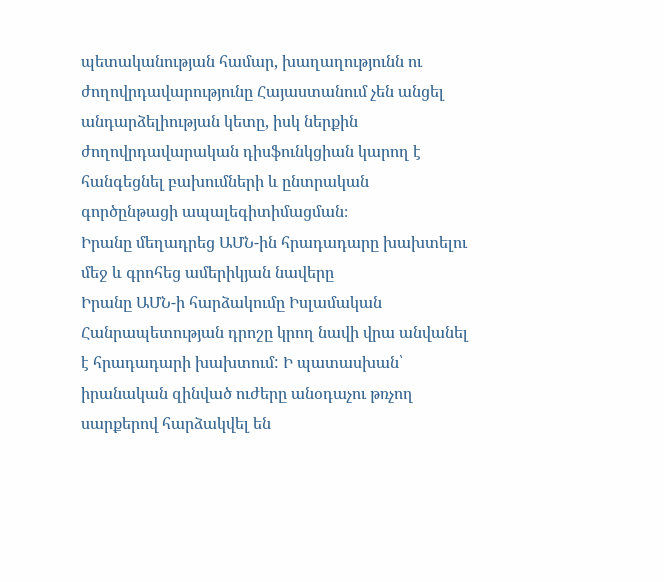պետականության համար, խաղաղությունն ու ժողովրդավարությունը Հայաստանում չեն անցել անդարձելիության կետը, իսկ ներքին ժողովրդավարական դիսֆունկցիան կարող է հանգեցնել բախումների և ընտրական գործընթացի ապալեգիտիմացման։
Իրանը մեղադրեց ԱՄՆ-ին հրադադարը խախտելու մեջ և գրոհեց ամերիկյան նավերը
Իրանը ԱՄՆ-ի հարձակումը Իսլամական Հանրապետության դրոշը կրող նավի վրա անվանել է հրադադարի խախտում: Ի պատասխան՝ իրանական զինված ուժերը անօդաչու թռչող սարքերով հարձակվել են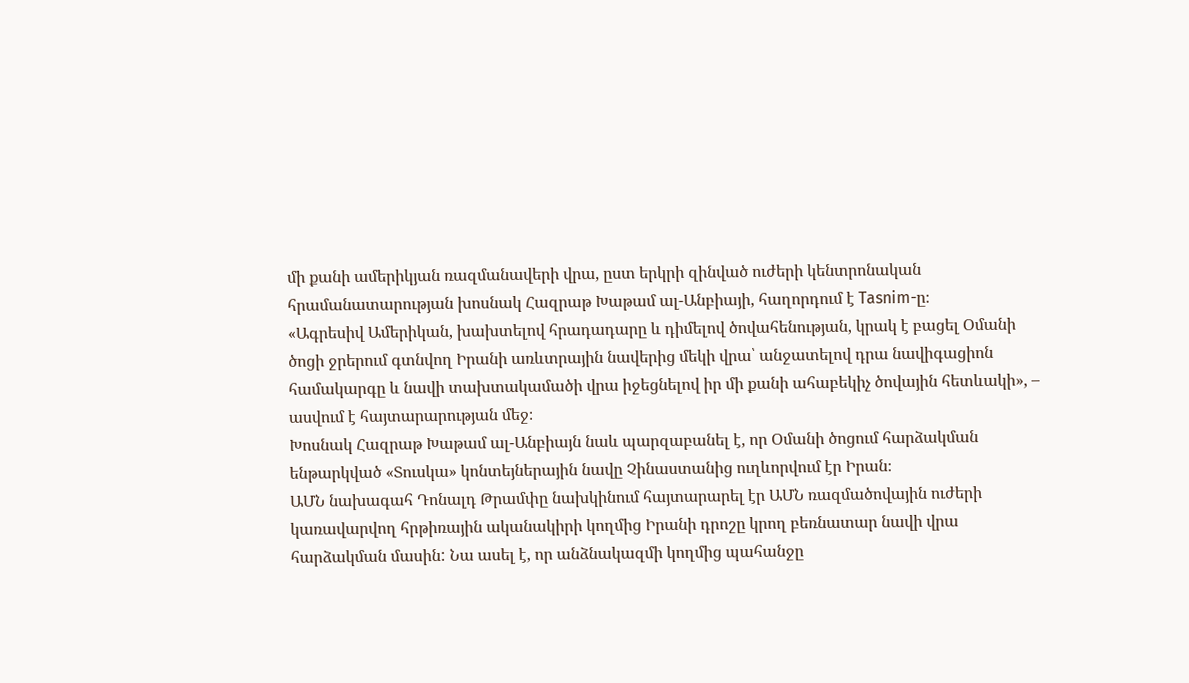մի քանի ամերիկյան ռազմանավերի վրա, ըստ երկրի զինված ուժերի կենտրոնական հրամանատարության խոսնակ Հազրաթ Խաթամ ալ-Անբիայի, հաղորդում է Tasnim-ը։
«Ագրեսիվ Ամերիկան, խախտելով հրադադարը և դիմելով ծովահենության, կրակ է բացել Օմանի ծոցի ջրերում գտնվող Իրանի առևտրային նավերից մեկի վրա՝ անջատելով դրա նավիգացիոն համակարգը և նավի տախտակամածի վրա իջեցնելով իր մի քանի ահաբեկիչ ծովային հետևակի», – ասվում է հայտարարության մեջ։
Խոսնակ Հազրաթ Խաթամ ալ-Անբիայն նաև պարզաբանել է, որ Օմանի ծոցում հարձակման ենթարկված «Տուսկա» կոնտեյներային նավը Չինաստանից ուղևորվում էր Իրան։
ԱՄՆ նախագահ Դոնալդ Թրամփը նախկինում հայտարարել էր ԱՄՆ ռազմածովային ուժերի կառավարվող հրթիռային ականակիրի կողմից Իրանի դրոշը կրող բեռնատար նավի վրա հարձակման մասին: Նա ասել է, որ անձնակազմի կողմից պահանջը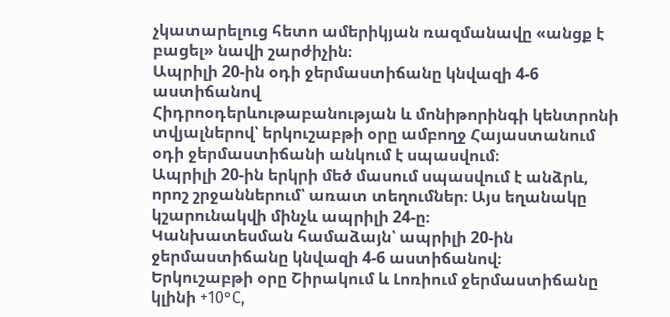չկատարելուց հետո ամերիկյան ռազմանավը «անցք է բացել» նավի շարժիչին։
Ապրիլի 20-ին օդի ջերմաստիճանը կնվազի 4-6 աստիճանով
Հիդրոօդերևութաբանության և մոնիթորինգի կենտրոնի տվյալներով՝ երկուշաբթի օրը ամբողջ Հայաստանում օդի ջերմաստիճանի անկում է սպասվում։
Ապրիլի 20-ին երկրի մեծ մասում սպասվում է անձրև, որոշ շրջաններում՝ առատ տեղումներ։ Այս եղանակը կշարունակվի մինչև ապրիլի 24-ը։
Կանխատեսման համաձայն՝ ապրիլի 20-ին ջերմաստիճանը կնվազի 4-6 աստիճանով։
Երկուշաբթի օրը Շիրակում և Լոռիում ջերմաստիճանը կլինի +10°C,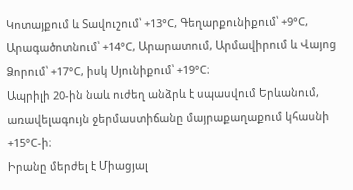Կոտայքում և Տավուշում՝ +13°C, Գեղարքունիքում՝ +9°C, Արագածոտնում՝ +14°C, Արարատում, Արմավիրում և Վայոց Ձորում՝ +17°C, իսկ Սյունիքում՝ +19°C։
Ապրիլի 20-ին նաև ուժեղ անձրև է սպասվում Երևանում, առավելագույն ջերմաստիճանը մայրաքաղաքում կհասնի +15°C-ի։
Իրանը մերժել է Միացյալ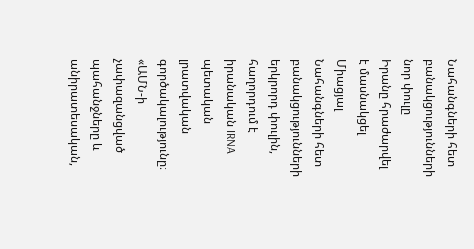Նահանգների հետ բանակցությունների նոր փուլը
Իրանը հրաժարվել է մասնակցել Միացյալ Նահանգների հետ բանակցությունների երկրորդ փուլին, հաղորդում է իրանական IRNA պետական լրատվական գործակալությունը։
«ԱՄՆ-ի չափազանցված պահանջները և անիրատեսական,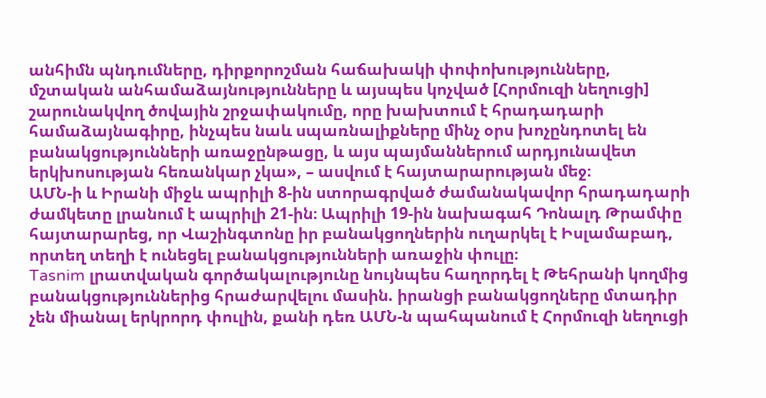անհիմն պնդումները, դիրքորոշման հաճախակի փոփոխությունները, մշտական անհամաձայնությունները և այսպես կոչված [Հորմուզի նեղուցի] շարունակվող ծովային շրջափակումը, որը խախտում է հրադադարի համաձայնագիրը, ինչպես նաև սպառնալիքները մինչ օրս խոչընդոտել են բանակցությունների առաջընթացը, և այս պայմաններում արդյունավետ երկխոսության հեռանկար չկա», – ասվում է հայտարարության մեջ։
ԱՄՆ-ի և Իրանի միջև ապրիլի 8-ին ստորագրված ժամանակավոր հրադադարի ժամկետը լրանում է ապրիլի 21-ին։ Ապրիլի 19-ին նախագահ Դոնալդ Թրամփը հայտարարեց, որ Վաշինգտոնը իր բանակցողներին ուղարկել է Իսլամաբադ, որտեղ տեղի է ունեցել բանակցությունների առաջին փուլը։
Tasnim լրատվական գործակալությունը նույնպես հաղորդել է Թեհրանի կողմից բանակցություններից հրաժարվելու մասին. իրանցի բանակցողները մտադիր չեն միանալ երկրորդ փուլին, քանի դեռ ԱՄՆ-ն պահպանում է Հորմուզի նեղուցի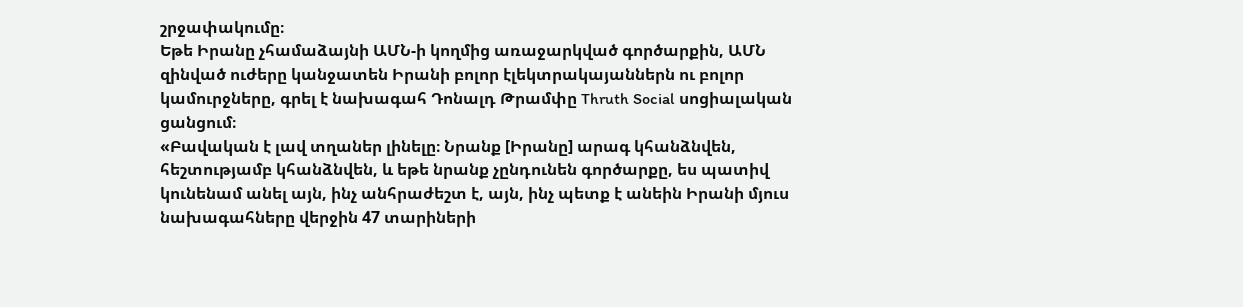շրջափակումը։
Եթե Իրանը չհամաձայնի ԱՄՆ-ի կողմից առաջարկված գործարքին, ԱՄՆ զինված ուժերը կանջատեն Իրանի բոլոր էլեկտրակայաններն ու բոլոր կամուրջները, գրել է նախագահ Դոնալդ Թրամփը Thruth Social սոցիալական ցանցում։
«Բավական է լավ տղաներ լինելը։ Նրանք [Իրանը] արագ կհանձնվեն, հեշտությամբ կհանձնվեն, և եթե նրանք չընդունեն գործարքը, ես պատիվ կունենամ անել այն, ինչ անհրաժեշտ է, այն, ինչ պետք է անեին Իրանի մյուս նախագահները վերջին 47 տարիների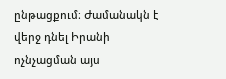ընթացքում։ Ժամանակն է վերջ դնել Իրանի ոչնչացման այս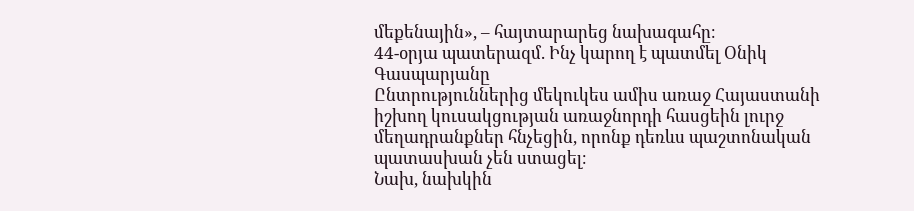մեքենային», – հայտարարեց նախագահը։
44-օրյա պատերազմ. Ինչ կարող է պատմել Օնիկ Գասպարյանը
Ընտրություններից մեկուկես ամիս առաջ Հայաստանի իշխող կուսակցության առաջնորդի հասցեին լուրջ մեղադրանքներ հնչեցին, որոնք դեռևս պաշտոնական պատասխան չեն ստացել։
Նախ, նախկին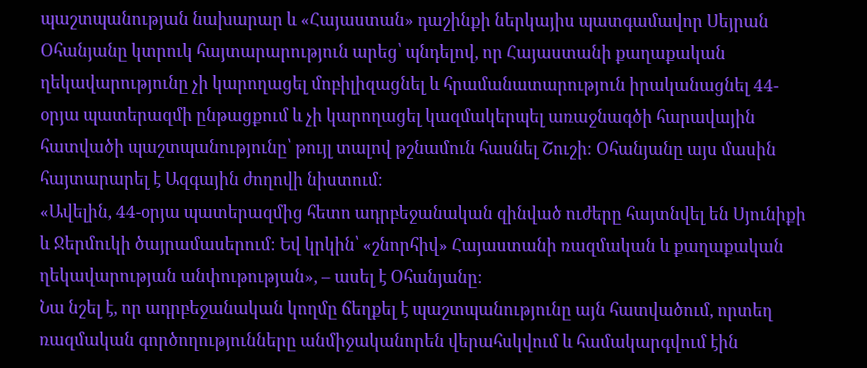պաշտպանության նախարար և «Հայաստան» դաշինքի ներկայիս պատգամավոր Սեյրան Օհանյանը կտրուկ հայտարարություն արեց՝ պնդելով, որ Հայաստանի քաղաքական ղեկավարությունը չի կարողացել մոբիլիզացնել և հրամանատարություն իրականացնել 44-օրյա պատերազմի ընթացքում և չի կարողացել կազմակերպել առաջնագծի հարավային հատվածի պաշտպանությունը՝ թույլ տալով թշնամուն հասնել Շուշի։ Օհանյանը այս մասին հայտարարել է Ազգային ժողովի նիստում։
«Ավելին, 44-օրյա պատերազմից հետո ադրբեջանական զինված ուժերը հայտնվել են Սյունիքի և Ջերմուկի ծայրամասերում։ Եվ կրկին՝ «շնորհիվ» Հայաստանի ռազմական և քաղաքական ղեկավարության անփութության», – ասել է Օհանյանը։
Նա նշել է, որ ադրբեջանական կողմը ճեղքել է պաշտպանությունը այն հատվածում, որտեղ ռազմական գործողությունները անմիջականորեն վերահսկվում և համակարգվում էին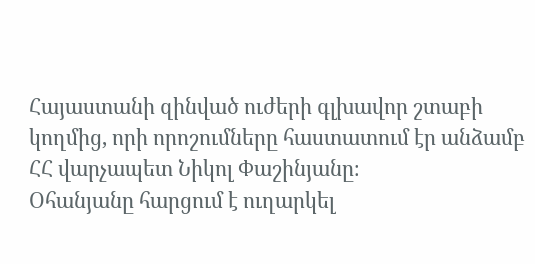Հայաստանի զինված ուժերի գլխավոր շտաբի կողմից, որի որոշումները հաստատում էր անձամբ ՀՀ վարչապետ Նիկոլ Փաշինյանը։
Օհանյանը հարցում է ուղարկել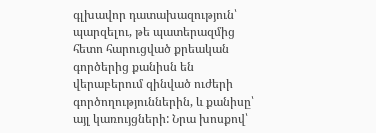գլխավոր դատախազություն՝ պարզելու, թե պատերազմից հետո հարուցված քրեական գործերից քանիսն են վերաբերում զինված ուժերի գործողություններին, և քանիսը՝ այլ կառույցների: Նրա խոսքով՝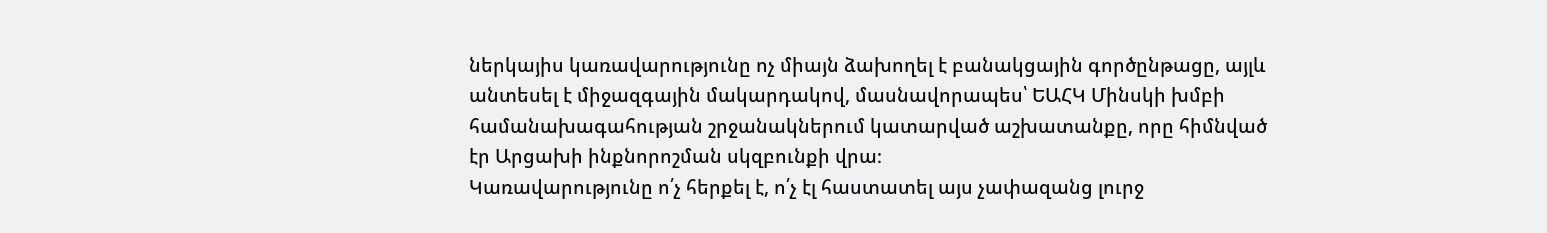ներկայիս կառավարությունը ոչ միայն ձախողել է բանակցային գործընթացը, այլև անտեսել է միջազգային մակարդակով, մասնավորապես՝ ԵԱՀԿ Մինսկի խմբի համանախագահության շրջանակներում կատարված աշխատանքը, որը հիմնված էր Արցախի ինքնորոշման սկզբունքի վրա։
Կառավարությունը ո՛չ հերքել է, ո՛չ էլ հաստատել այս չափազանց լուրջ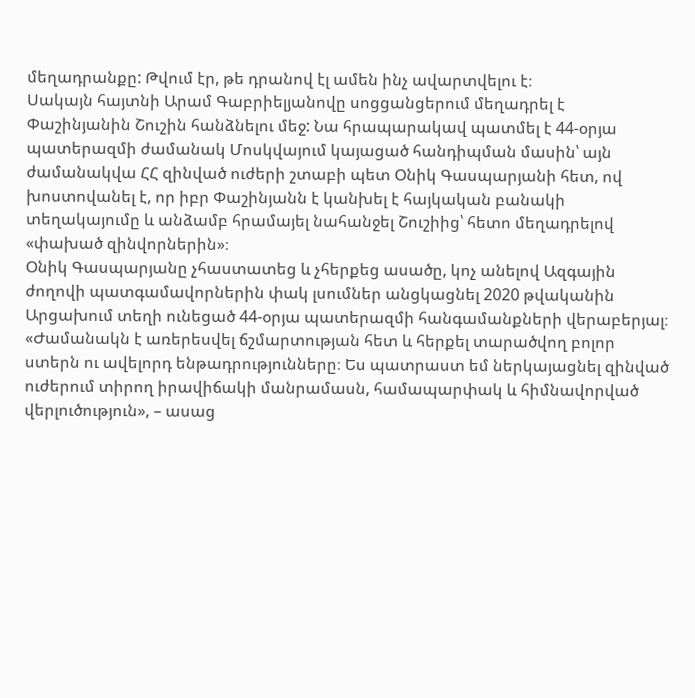մեղադրանքը: Թվում էր, թե դրանով էլ ամեն ինչ ավարտվելու է։
Սակայն հայտնի Արամ Գաբրիելյանովը սոցցանցերում մեղադրել է Փաշինյանին Շուշին հանձնելու մեջ: Նա հրապարակավ պատմել է 44-օրյա պատերազմի ժամանակ Մոսկվայում կայացած հանդիպման մասին՝ այն ժամանակվա ՀՀ զինված ուժերի շտաբի պետ Օնիկ Գասպարյանի հետ, ով խոստովանել է, որ իբր Փաշինյանն է կանխել է հայկական բանակի տեղակայումը և անձամբ հրամայել նահանջել Շուշիից՝ հետո մեղադրելով «փախած զինվորներին»։
Օնիկ Գասպարյանը չհաստատեց և չհերքեց ասածը, կոչ անելով Ազգային ժողովի պատգամավորներին փակ լսումներ անցկացնել 2020 թվականին Արցախում տեղի ունեցած 44-օրյա պատերազմի հանգամանքների վերաբերյալ։
«Ժամանակն է առերեսվել ճշմարտության հետ և հերքել տարածվող բոլոր ստերն ու ավելորդ ենթադրությունները։ Ես պատրաստ եմ ներկայացնել զինված ուժերում տիրող իրավիճակի մանրամասն, համապարփակ և հիմնավորված վերլուծություն», – ասաց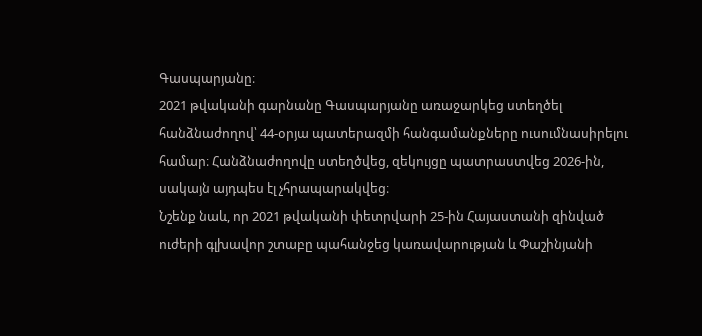Գասպարյանը։
2021 թվականի գարնանը Գասպարյանը առաջարկեց ստեղծել հանձնաժողով՝ 44-օրյա պատերազմի հանգամանքները ուսումնասիրելու համար։ Հանձնաժողովը ստեղծվեց, զեկույցը պատրաստվեց 2026-ին, սակայն այդպես էլ չհրապարակվեց։
Նշենք նաև, որ 2021 թվականի փետրվարի 25-ին Հայաստանի զինված ուժերի գլխավոր շտաբը պահանջեց կառավարության և Փաշինյանի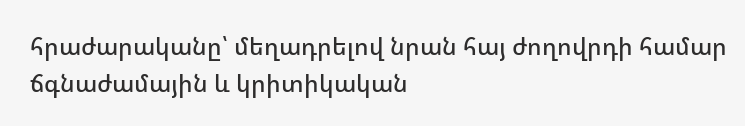հրաժարականը՝ մեղադրելով նրան հայ ժողովրդի համար ճգնաժամային և կրիտիկական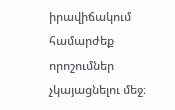իրավիճակում համարժեք որոշումներ չկայացնելու մեջ։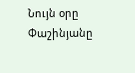Նույն օրը Փաշինյանը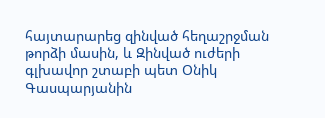հայտարարեց զինված հեղաշրջման թորձի մասին, և Զինված ուժերի գլխավոր շտաբի պետ Օնիկ Գասպարյանին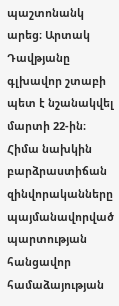պաշտոնանկ արեց։ Արտակ Դավթյանը գլխավոր շտաբի պետ է նշանակվել մարտի 22-ին։
Հիմա նախկին բարձրաստիճան զինվորականները պայմանավորված պարտության հանցավոր համաձայության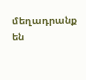մեղադրանք են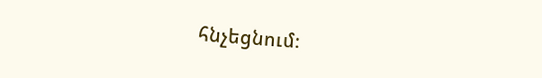հնչեցնում։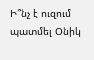Ի՞նչ է ուզում պատմել Օնիկ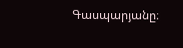Գասպարյանը։